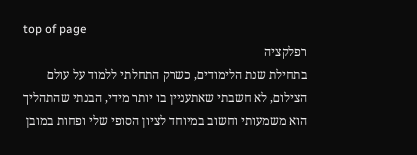top of page
רפלקציה
בתחילת שנת הלימודים, כשרק התחלתי ללמוד על עולם הצילום, לא חשבתי שאתעניין בו יותר מידי, הבנתי שהתהליך הוא משמעותי וחשוב במיוחד לציון הסופי שלי ופחות במובן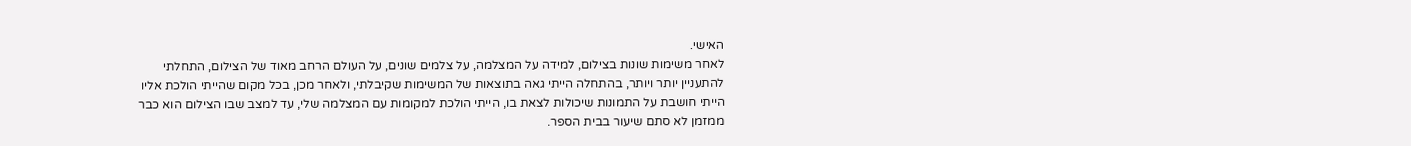האישי.
לאחר משימות שונות בצילום, למידה על המצלמה, על צלמים שונים, על העולם הרחב מאוד של הצילום, התחלתי להתעניין יותר ויותר, בהתחלה הייתי גאה בתוצאות של המשימות שקיבלתי, ולאחר מכן, בכל מקום שהייתי הולכת אליו הייתי חושבת על התמונות שיכולות לצאת בו, הייתי הולכת למקומות עם המצלמה שלי, עד למצב שבו הצילום הוא כבר ממזמן לא סתם שיעור בבית הספר.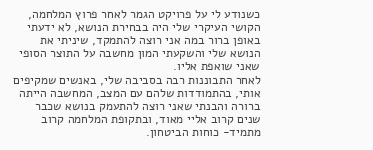כשנודע לי על פרויקט הגמר לאחר פרוץ המלחמה, הקושי העיקרי שלי היה בבחירת הנושא, לא ידעתי באופן ברור במה אני רוצה להתמקד, שיניתי את הנושא שלי והשקעתי המון מחשבה על התוצר הסופי שאני שואפת אליו.
לאחר התבוננות רבה בסביבה שלי, באנשים שמקיפים אותי, בהתמודדות שלהם עם המצב, המחשבה הייתה ברורה והבנתי שאני רוצה להתעמק בנושא שכבר שנים קרוב אליי מאוד, ובתקופת המלחמה קרוב מתמיד- כוחות הביטחון.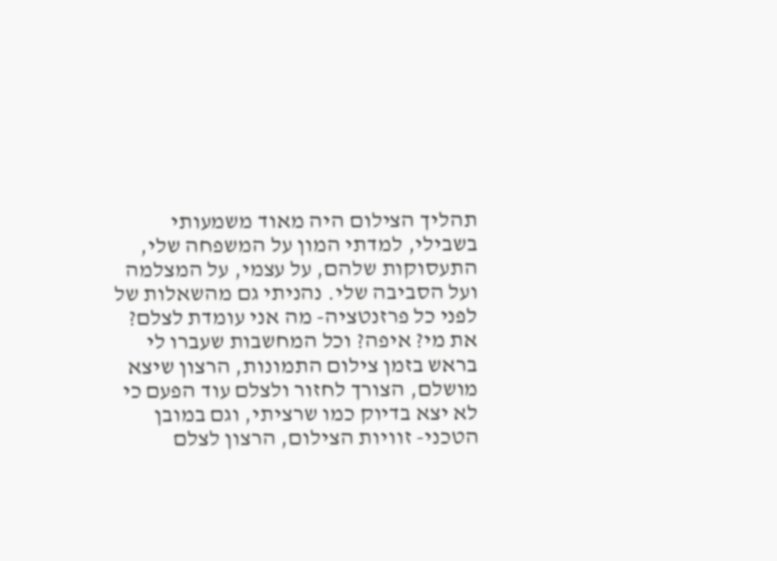תהליך הצילום היה מאוד משמעותי בשבילי, למדתי המון על המשפחה שלי, התעסוקות שלהם, על עצמי, על המצלמה ועל הסביבה שלי. נהניתי גם מהשאלות של לפני כל פרזנטציה- מה אני עומדת לצלם? את מי? איפה? וכל המחשבות שעברו לי בראש בזמן צילום התמונות, הרצון שיצא מושלם, הצורך לחזור ולצלם עוד הפעם כי לא יצא בדיוק כמו שרציתי, וגם במובן הטכני- זוויות הצילום, הרצון לצלם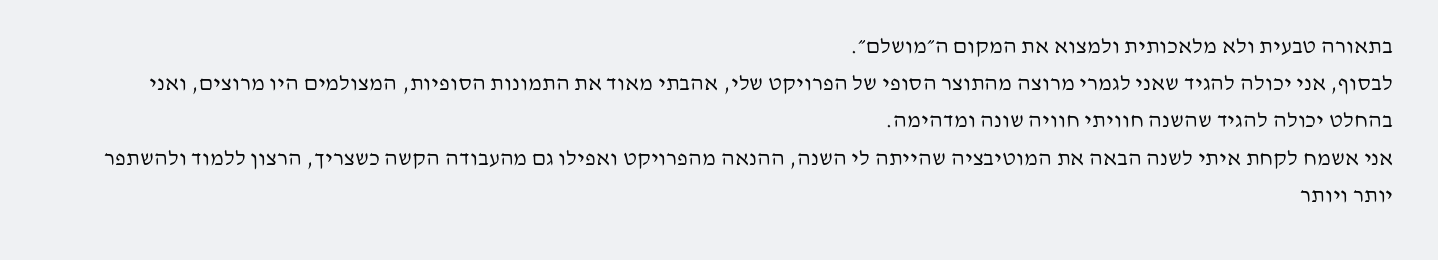בתאורה טבעית ולא מלאכותית ולמצוא את המקום ה״מושלם״.
לבסוף, אני יכולה להגיד שאני לגמרי מרוצה מהתוצר הסופי של הפרויקט שלי, אהבתי מאוד את התמונות הסופיות, המצולמים היו מרוצים, ואני בהחלט יכולה להגיד שהשנה חוויתי חוויה שונה ומדהימה.
אני אשמח לקחת איתי לשנה הבאה את המוטיבציה שהייתה לי השנה, ההנאה מהפרויקט ואפילו גם מהעבודה הקשה כשצריך, הרצון ללמוד ולהשתפר יותר ויותר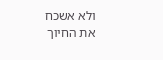ולא אשכח את החיוך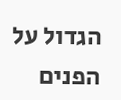הגדול על הפנים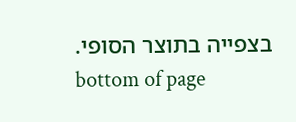בצפייה בתוצר הסופי.
bottom of page